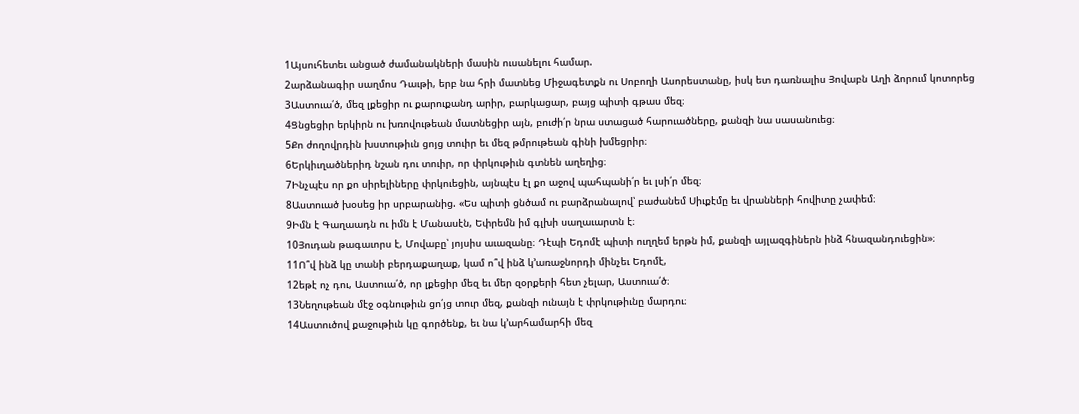1Այսուհետեւ անցած ժամանակների մասին ուսանելու համար.
2արձանագիր սաղմոս Դաւթի, երբ նա հրի մատնեց Միջագետքն ու Սոբողի Ասորեստանը, իսկ ետ դառնալիս Յովաբն Աղի ձորում կոտորեց
3Աստուա՛ծ, մեզ լքեցիր ու քարուքանդ արիր, բարկացար, բայց պիտի գթաս մեզ։
4Ցնցեցիր երկիրն ու խռովութեան մատնեցիր այն, բուժի՛ր նրա ստացած հարուածները, քանզի նա սասանուեց։
5Քո ժողովրդին խստութիւն ցոյց տուիր եւ մեզ թմրութեան գինի խմեցրիր։
6Երկիւղածներիդ նշան դու տուիր, որ փրկութիւն գտնեն աղեղից։
7Ինչպէս որ քո սիրելիները փրկուեցին, այնպէս էլ քո աջով պահպանի՛ր եւ լսի՛ր մեզ։
8Աստուած խօսեց իր սրբարանից. «Ես պիտի ցնծամ ու բարձրանալով՝ բաժանեմ Սիւքէմը եւ վրանների հովիտը չափեմ։
9Իմն է Գաղաադն ու իմն է Մանասէն, Եփրեմն իմ գլխի սաղաւարտն է։
10Յուդան թագաւորս է, Մովաբը՝ յոյսիս աւազանը։ Դէպի Եդոմէ պիտի ուղղեմ երթն իմ, քանզի այլազգիներն ինձ հնազանդուեցին»։
11Ո՞վ ինձ կը տանի բերդաքաղաք, կամ ո՞վ ինձ կ՚առաջնորդի մինչեւ Եդոմէ,
12եթէ ոչ դու, Աստուա՛ծ, որ լքեցիր մեզ եւ մեր զօրքերի հետ չելար, Աստուա՛ծ։
13Նեղութեան մէջ օգնութիւն ցո՛յց տուր մեզ, քանզի ունայն է փրկութիւնը մարդու։
14Աստուծով քաջութիւն կը գործենք, եւ նա կ՚արհամարհի մեզ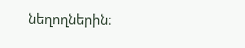նեղողներին։